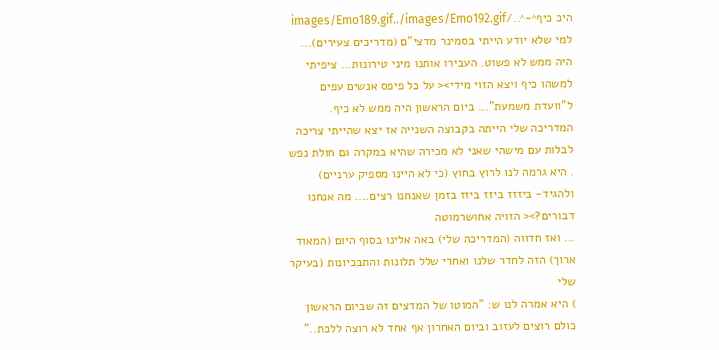היכ כיף^-^../images/Emo189.gif../images/Emo192.gif
למי שלא יודע הייתי בסמינר מדצי"ם (מדריכים צעירים)... היה ממש לא פשוט. העבירו אותנו מיני טירונות... ציפיתי למשהו כיף ויצא הזוי מידי>< על כל פיפס אנשים עפים ל"וועדת משמעת"... ביום הראשון היה ממש לא כיף. המדריכה שלי הייתה בקבוצה השנייה אז יצא שהייתי צריכה לבלות עם מישהי שאני לא מכירה שהיא במקרה גם חולת נפש
. היא גרמה לנו לרוץ בחוץ (כי לא היינו מספיק ערניים) ולהגיד- ביזזז ביזז ביזז בזמן שאנחנו רצים.... מה אנחנו דבורים?>< הזויה אחושרמוטה
... ואז חדווה (המדריכה שלי) באה אלינו בסוף היום (המאוד ארוך) הזה לחדר שלנו ואחרי שלל תלונות והתבכיונות (בעיקר שלי
) היא אמרה לנו ש: "המוטו של המדצים זה שביום הראשון כולם רוצים לעזוב וביום האחרון אף אחד לא רוצה ללכת.."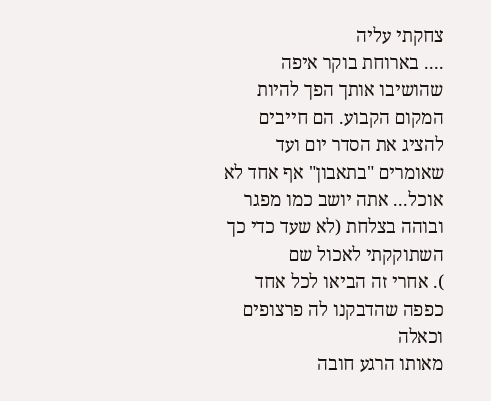צחקתי עליה
.... בארוחת בוקר איפה שהושיבו אותך הפך להיות המקום הקבוע. הם חייבים להציג את הסדר יום ועד שאומרים "בתאבון" אף אחד לא אוכל... אתה יושב כמו מפגר ובוהה בצלחת (לא שעד כדי כך השתוקקתי לאכול שם
). אחרי זה הביאו לכל אחד כפפה שהדבקנו לה פרצופים וכאלה
מאותו הרגע חובה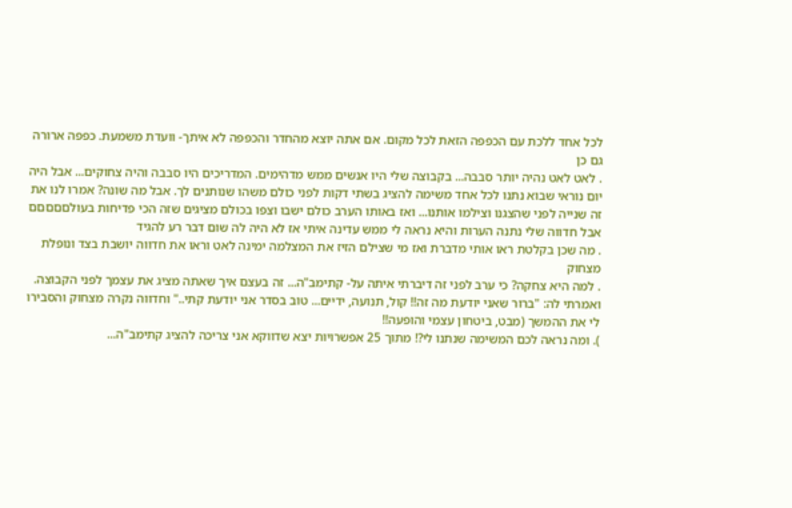לכל אחד ללכת עם הכפפה הזאת לכל מקום. אם אתה יוצא מהחדר והכפפה לא איתך- וועדת משמעת. כפפה ארורה גם כן
. לאט לאט נהיה יותר סבבה... בקבוצה שלי היו אנשים ממש מדהימים. המדריכים היו סבבה והיה צחוקים... אבל היה יום נוראי שבוא נתנו לכל אחד משימה להציג בשתי דקות לפני כולם משהו שנותנים לך. אבל מה שונה? אמרו לנו את זה שנייה לפני שהצגנו וצילמו אותנו... ואז באותו הערב כולם ישבו וצפו בכולם מציגים שזה הכי פדיחות בעולםםםםם אבל חדווה שלי נתנה הערות והיא נראה לי ממש עדינה איתי אז לא היה לה שום דבר רע להגיד
. מה שכן בקלטת ראו אותי מדברת ואז מי שצילם הזיז את המצלמה ימינה לאט וראו את חדווה יושבת בצד ונופלת מצחוק
. למה היא צחקה? כי ערב לפני זה דיברתי איתה על- קתימב"ה... זה בעצם איך שאתה מציג את עצמך לפני הקבוצה. ואמרתי לה: "ברור שאני יודעת מה זה!! קול, תנועה, ידיים... טוב בסדר אני יודעת קתי.." וחדווה נקרה מצחוק והסבירו לי את ההמשך (מבט, ביטחון עצמי והופעה!!
). ומה נראה לכם המשימה שנתנו לי?! מתוך 25 אפשרויות יצא שדווקא אני צריכה להציג קתימב"ה...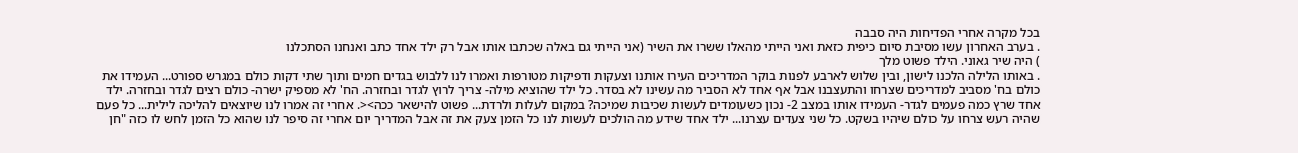בכל מקרה אחרי הפדיחות היה סבבה
. בערב האחרון עשו מסיבת סיום כיפית כזאת ואני הייתי מהאלו ששרו את השיר (אני הייתי גם באלה שכתבו אותו אבל רק ילד אחד כתב ואנחנו הסתכלנו
) היה שיר גאוני. הילד פשוט מלך
. באותו הלילה הלכנו לישון, ובין שלוש לארבע לפנות בוקר המדריכים העירו אותנו וצעקות ודפיקות מטורפות ואמרו לנו ללבוש בגדים חמים ותוך שתי דקות כולם במגרש ספורט... העמידו את כולם בח' מסביב למדריכים שצרחו והתעצבנו אבל אף אחד לא הסביר מה עשינו לא בסדר. כל ילד שהוציא מילה- צריך לרוץ לגדר ובחזרה. הח' לא מספיק ישרה- כולם רצים לגדר ובחזרה. ילד אחד שרץ כמה פעמים לגדר- העמידו אותו במצב 2- נכון כשעומדים לעשות שכיבות שמיכה? במקום לעלות ולרדת... פשוט להישאר ככה><. אחרי זה אמרו לנו שיוצאים להליכה לילית... כל פעם שהיה רעש צרחו על כולם שיהיו בשקט. כל שני צעדים עצרנו... ילד אחד שידע מה הולכים לעשות לנו כל הזמן צעק את זה אבל המדריך יום אחרי זה סיפר לנו שהוא כל הזמן לחש לו כזה "חן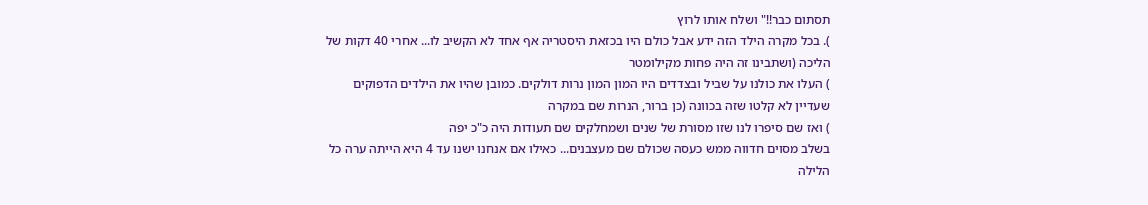תסתום כבר!!" ושלח אותו לרוץ
). בכל מקרה הילד הזה ידע אבל כולם היו בכזאת היסטריה אף אחד לא הקשיב לו... אחרי 40 דקות של הליכה (ושתבינו זה היה פחות מקילומטר
) העלו את כולנו על שביל ובצדדים היו המון המון נרות דולקים. כמובן שהיו את הילדים הדפוקים שעדיין לא קלטו שזה בכוונה (כן ברור, הנרות שם במקרה
) ואז שם סיפרו לנו שזו מסורת של שנים ושמחלקים שם תעודות היה כ"כ יפה
בשלב מסוים חדווה ממש כעסה שכולם שם מעצבנים... כאילו אם אנחנו ישנו עד 4 היא הייתה ערה כל הלילה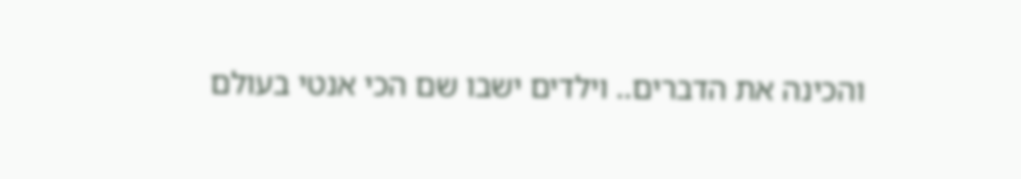והכינה את הדברים.. וילדים ישבו שם הכי אנטי בעולם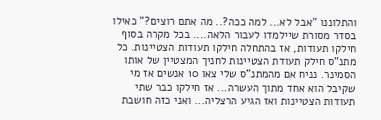והתלוננו "אבל לא... למה ככה?.. מה אתם רוצים?" כאילו בסדר מסורת שיילמדו לעבור הלאה.... בכל מקרה בסוף חילקו תעודות, אז בהתחלה חילקו תעודות הצטיינות. כל מתנ"ס חילק תעודת הצטיינות לחניך המצטיין של אותו הסמינר. נניח אם מהמתנ"ס שלי צאו 10 אנשים אז מי שקיבל הוא אחד מתוך העשרה... אז חילקו כבר שתי תעודות הצטיינות ואז הגיע הרצליה... ואני כזה חושבת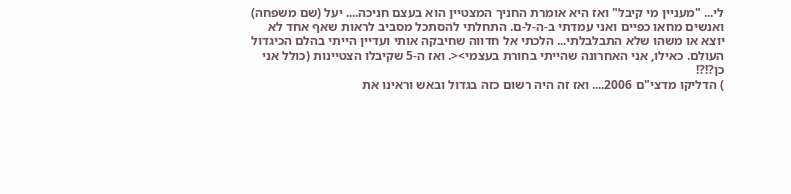לי... "מעניין מי קיבל" ואז היא אומרת החניך המצטיין הוא בעצם חניכה.... יעל (שם משפחה) ואנשים מחאו כפיים ואני עמדתי ב-ה-ל-ם. התחלתי להסתכל מסביב לראות שאף אחד לא יוצא או משהו שלא התבלבלתי... הלכתי אל חדווה שחיבקה אותי ועדיין הייתי בהלם הכיגדול העולם. כאילו, אני האחרונה שהייתי בחורת בעצמי><. ואז ה-5 שקיבלו הצטיינות (כולל אני כן?!?!
) הדליקו מדצי"ם 2006.... ואז זה היה רשום כזה בגדול ובאש וראינו את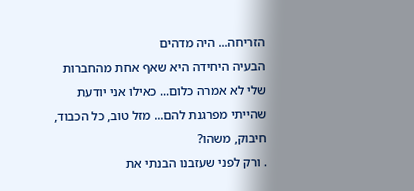הזריחה... היה מדהים
הבעיה היחידה היא שאף אחת מהחברות שלי לא אמרה כלום... כאילו אני יודעת שהייתי מפרגנת להם... מזל טוב, כל הכבוד, חיבוק, משהו?
. ורק לפני שעזבנו הבנתי את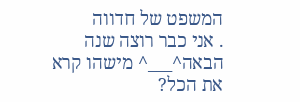המשפט של חדווה
. אני כבר רוצה שנה הבאה^___^ מישהו קרא את הכל?